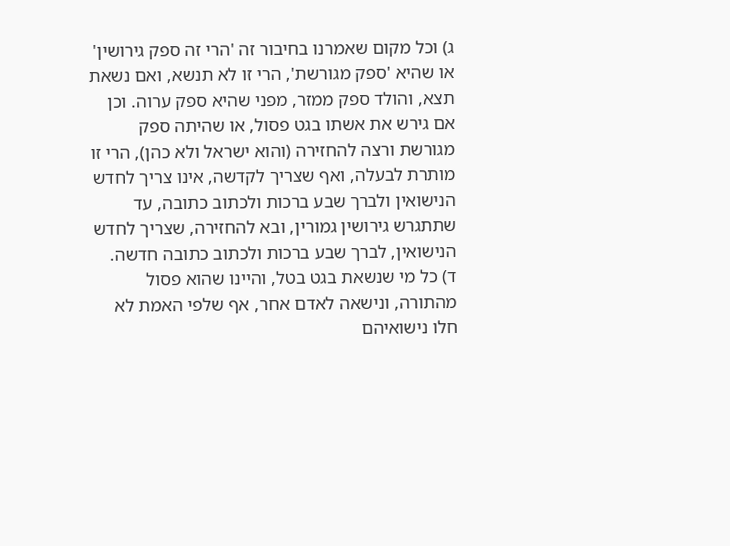ג) וכל מקום שאמרנו בחיבור זה 'הרי זה ספק גירושין' או שהיא 'ספק מגורשת', הרי זו לא תנשא, ואם נשאת תצא, והולד ספק ממזר, מפני שהיא ספק ערוה. וכן אם גירש את אשתו בגט פסול, או שהיתה ספק מגורשת ורצה להחזירה (והוא ישראל ולא כהן), הרי זו מותרת לבעלה, ואף שצריך לקדשה, אינו צריך לחדש הנישואין ולברך שבע ברכות ולכתוב כתובה, עד שתתגרש גירושין גמורין, ובא להחזירה, שצריך לחדש הנישואין, לברך שבע ברכות ולכתוב כתובה חדשה.
ד) כל מי שנשאת בגט בטל, והיינו שהוא פסול מהתורה, ונישאה לאדם אחר, אף שלפי האמת לא חלו נישואיהם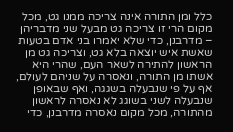כלל ומן התורה אינה צריכה ממנו גט, מכל מקום הרי זו צריכה גט מבעל שני מדבריהן – מדרבנן, כדי שלא יאמרו בני אדם בטעות שאשת איש יוצאה בלא גט, וצריכה גט מן הראשון להתירה לשאר העם, שהרי היא אשתו מן התורה, ונאסרה על שניהם לעולם, אף על פי שנבעלה בשגגה, ואף שבאופן שנבעלה לשני בשוגג לא נאסרה לראשון מהתורה, מכל מקום נאסרה מדרבנן, כדי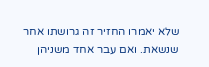שלא יאמרו החזיר זה גרושתו אחר שנשאת. ואם עבר אחד משניהן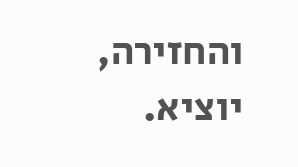והחזירה, יוציא.